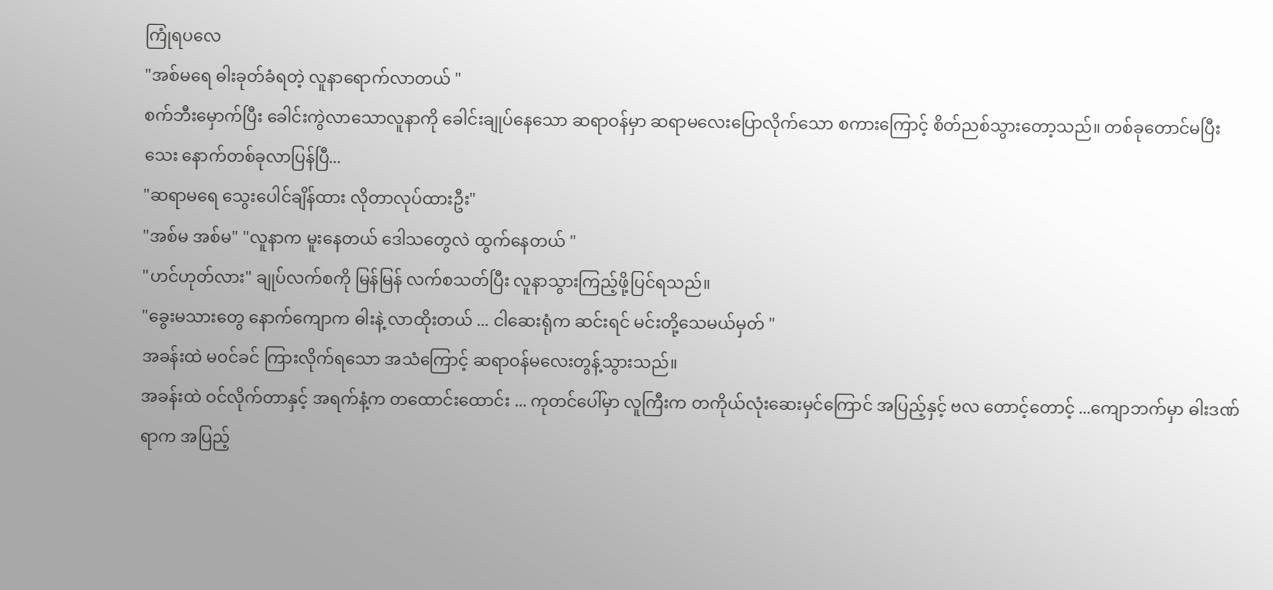ကြုံရပလေ
"အစ်မရေ ဓါးခုတ်ခံရတဲ့ လူနာရောက်လာတယ် "
စက်ဘီးမှောက်ပြီး ခေါင်းကွဲလာသောလူနာကို ခေါင်းချုပ်နေသော ဆရာဝန်မှာ ဆရာမလေးပြောလိုက်သော စကားကြောင့် စိတ်ညစ်သွားတော့သည်။ တစ်ခုတောင်မပြီးသေး နောက်တစ်ခုလာပြန်ပြီ...
"ဆရာမရေ သွေးပေါင်ချိန်ထား လိုတာလုပ်ထားဦး"
"အစ်မ အစ်မ" "လူနာက မူးနေတယ် ဒေါသတွေလဲ ထွက်နေတယ် "
"ဟင်ဟုတ်လား" ချုပ်လက်စကို မြန်မြန် လက်စသတ်ပြီး လူနာသွားကြည့်ဖို့ပြင်ရသည်။
"ခွေးမသားတွေ နောက်ကျောက ဓါးနဲ့ လာထိုးတယ် ... ငါဆေးရုံက ဆင်းရင် မင်းတို့သေမယ်မှတ် "
အခန်းထဲ မဝင်ခင် ကြားလိုက်ရသော အသံကြောင့် ဆရာဝန်မလေးတွန့်သွားသည်။
အခန်းထဲ ဝင်လိုက်တာနှင့် အရက်နံ့က တထောင်းထောင်း ... ကုတင်ပေါ်မှာ လူကြီးက တကိုယ်လုံးဆေးမှင်ကြောင် အပြည့်နှင့် ဗလ တောင့်တောင့် ...ကျောဘက်မှာ ဓါးဒဏ်ရာက အပြည့်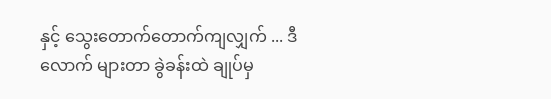နှင့် သွေးတောက်တောက်ကျလျှက် ... ဒီလောက် များတာ ခွဲခန်းထဲ ချုပ်မှ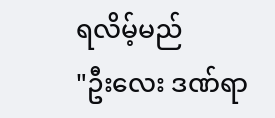ရလိမ့်မည်
"ဦးလေး ဒဏ်ရာ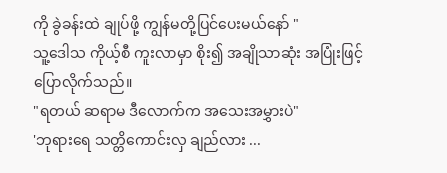ကို ခွဲခန်းထဲ ချုပ်ဖို့ ကျွန်မတို့ပြင်ပေးမယ်နော် "
သူ့ဒေါသ ကိုယ့်စီ ကူးလာမှာ စိုး၍ အချိုသာဆုံး အပြုံးဖြင့် ပြောလိုက်သည်။
"ရတယ် ဆရာမ ဒီလောက်က အသေးအမွှားပဲ"
'ဘုရားရေ သတ္တိကောင်းလှ ချည်လား ...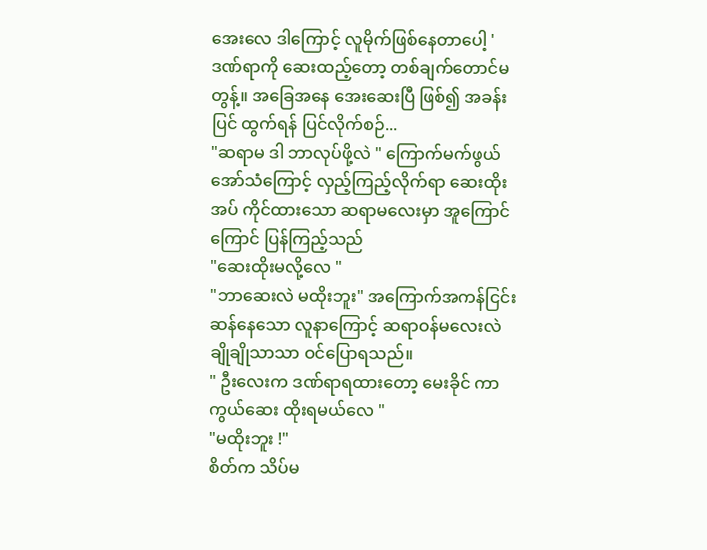အေးလေ ဒါကြောင့် လူမိုက်ဖြစ်နေတာပေါ့ '
ဒဏ်ရာကို ဆေးထည့်တော့ တစ်ချက်တောင်မတွန့်။ အခြေအနေ အေးဆေးပြီ ဖြစ်၍ အခန်းပြင် ထွက်ရန် ပြင်လိုက်စဉ်...
"ဆရာမ ဒါ ဘာလုပ်ဖို့လဲ " ကြောက်မက်ဖွယ်အော်သံကြောင့် လှည့်ကြည့်လိုက်ရာ ဆေးထိုးအပ် ကိုင်ထားသော ဆရာမလေးမှာ အူကြောင်ကြောင် ပြန်ကြည့်သည်
"ဆေးထိုးမလို့လေ "
"ဘာဆေးလဲ မထိုးဘူး" အကြောက်အကန်ငြင်းဆန်နေသော လူနာကြောင့် ဆရာဝန်မလေးလဲ ချိုချိုသာသာ ဝင်ပြောရသည်။
" ဦးလေးက ဒဏ်ရာရထားတော့ မေးခိုင် ကာကွယ်ဆေး ထိုးရမယ်လေ "
"မထိုးဘူး !"
စိတ်က သိပ်မ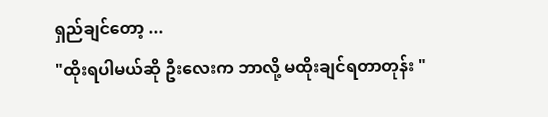ရှည်ချင်တော့ ...
"ထိုးရပါမယ်ဆို ဦးလေးက ဘာလို့ မထိုးချင်ရတာတုန်း "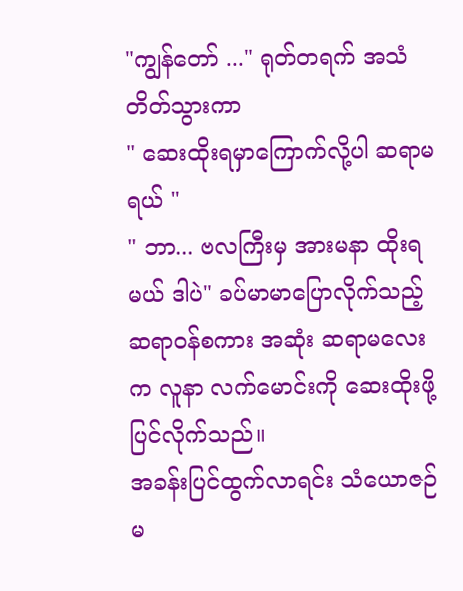"ကျွန်တော် ..." ရုတ်တရက် အသံတိတ်သွားကာ
" ဆေးထိုးရမှာကြောက်လို့ပါ ဆရာမရယ် "
" ဘာ... ဗလကြီးမှ အားမနာ ထိုးရမယ် ဒါပဲ" ခပ်မာမာပြောလိုက်သည့် ဆရာဝန်စကား အဆုံး ဆရာမလေးက လူနာ လက်မောင်းကို ဆေးထိုးဖို့ပြင်လိုက်သည်။
အခန်းပြင်ထွက်လာရင်း သံယောဇဉ်မ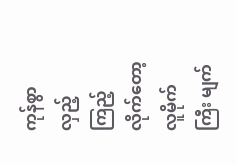ကုန်စွာ လှည့်ကြည့်လိုက်တော့ လူမိုက်ကြီး မျက်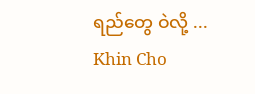ရည်တွေ ဝဲလို့ ...
Khin Cho